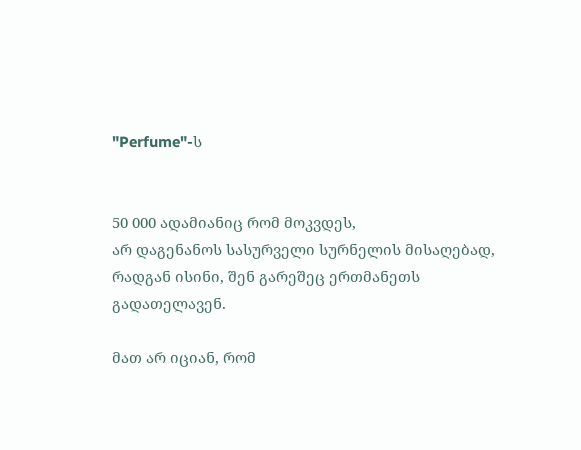"Perfume"-ს


50 000 ადამიანიც რომ მოკვდეს,                                                                                                                     არ დაგენანოს სასურველი სურნელის მისაღებად,                                                                    რადგან ისინი, შენ გარეშეც ერთმანეთს გადათელავენ.

მათ არ იციან, რომ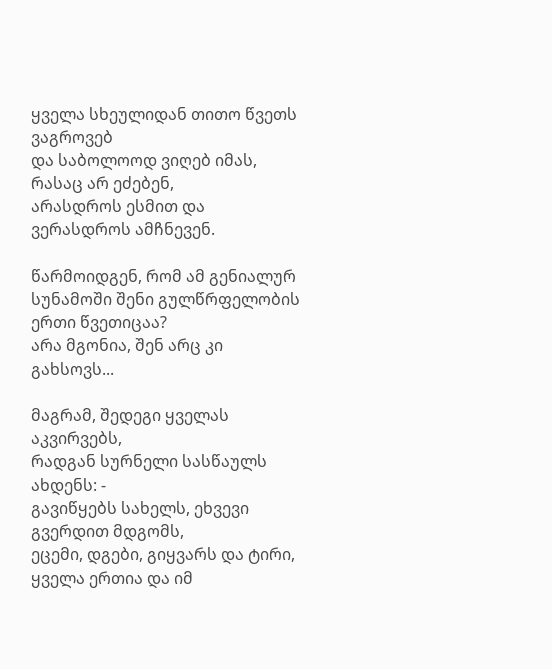ყველა სხეულიდან თითო წვეთს ვაგროვებ                                                               და საბოლოოდ ვიღებ იმას, რასაც არ ეძებენ,                                                                            არასდროს ესმით და ვერასდროს ამჩნევენ.

წარმოიდგენ, რომ ამ გენიალურ სუნამოში შენი გულწრფელობის ერთი წვეთიცაა?                                                არა მგონია, შენ არც კი გახსოვს...

მაგრამ, შედეგი ყველას აკვირვებს,                                                                                                     რადგან სურნელი სასწაულს ახდენს: -                                                                                            გავიწყებს სახელს, ეხვევი გვერდით მდგომს,                                                                                    ეცემი, დგები, გიყვარს და ტირი,                                                                                                         ყველა ერთია და იმ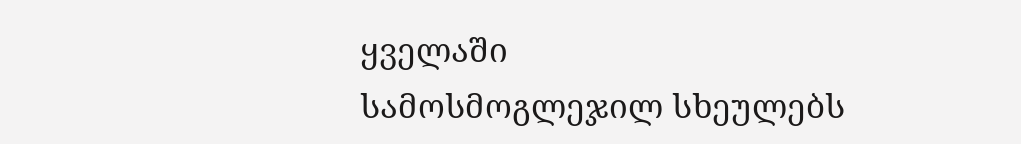ყველაში                                                                                              სამოსმოგლეჯილ სხეულებს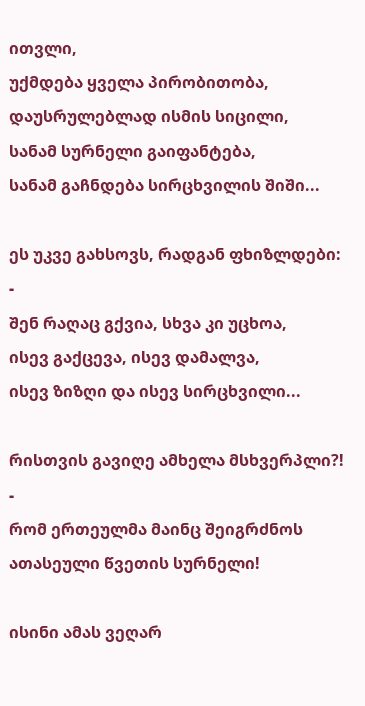ითვლი,                                                                                         უქმდება ყველა პირობითობა,                                                                                            დაუსრულებლად ისმის სიცილი,                                                                                                             სანამ სურნელი გაიფანტება,                                                                                                                      სანამ გაჩნდება სირცხვილის შიში...

ეს უკვე გახსოვს, რადგან ფხიზლდები: -                                                                                                 შენ რაღაც გქვია, სხვა კი უცხოა,                                                                                                                                                                                                                                   ისევ გაქცევა, ისევ დამალვა,                                                                                                                        ისევ ზიზღი და ისევ სირცხვილი...

რისთვის გავიღე ამხელა მსხვერპლი?! -                                                                                              რომ ერთეულმა მაინც შეიგრძნოს                                                                                             ათასეული წვეთის სურნელი!

ისინი ამას ვეღარ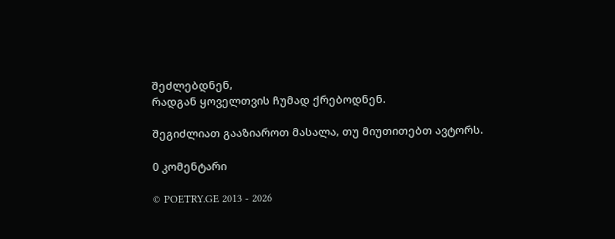შეძლებდნენ,
რადგან ყოველთვის ჩუმად ქრებოდნენ.

შეგიძლიათ გააზიაროთ მასალა, თუ მიუთითებთ ავტორს.

0 კომენტარი

© POETRY.GE 2013 - 2026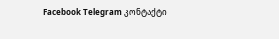Facebook Telegram კონტაქტი